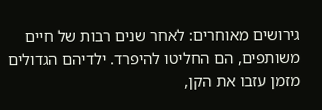גירושים מאוחרים: לאחר שנים רבות של חיים משותפים, הם החליטו להיפרד. ילדיהם הגדולים מזמן עזבו את הקן,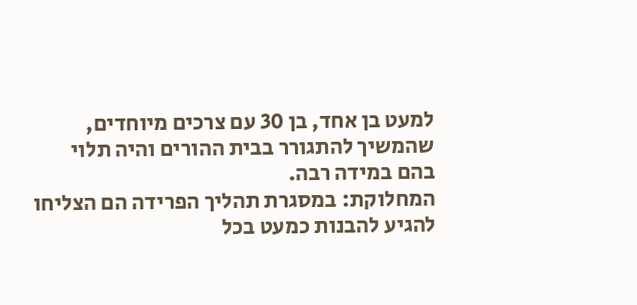למעט בן אחד, בן 30 עם צרכים מיוחדים, שהמשיך להתגורר בבית ההורים והיה תלוי בהם במידה רבה.
המחלוקת: במסגרת תהליך הפרידה הם הצליחו להגיע להבנות כמעט בכל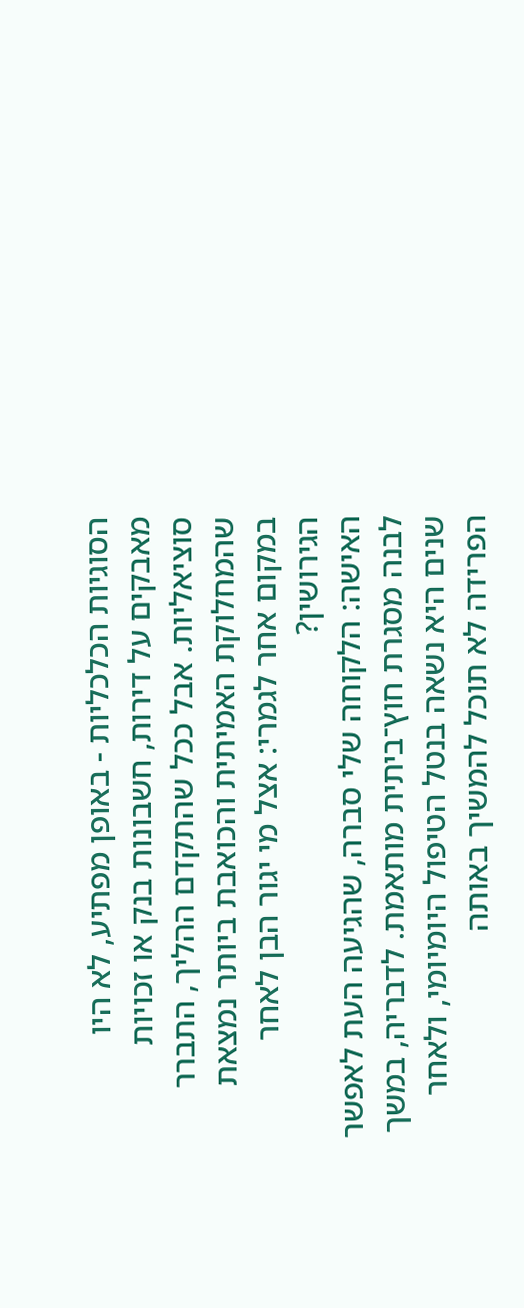הסוגיות הכלכליות - באופן מפתיע, לא היו מאבקים על דירות, חשבונות בנק או זכויות סוציאליות. אבל ככל שהתקדם ההליך, התברר שהמחלוקת האמיתית והכואבת ביותר נמצאת במקום אחר לגמרי: אצל מי יגור הבן לאחר הגירושין?
האישה: הלקוחה שלי סברה, שהגיעה העת לאפשר לבנה מסגרת חוץ־ביתית מותאמת. לדבריה, במשך שנים היא נשאה בנטל הטיפול היומיומי, ולאחר הפרידה לא תוכל להמשיך באותה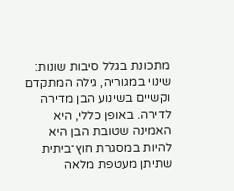מתכונת בגלל סיבות שונות: שינוי במגוריה, גילה המתקדם וקשיים בשינוע הבן מדירה לדירה. באופן כללי, היא האמינה שטובת הבן היא להיות במסגרת חוץ־ביתית שתיתן מעטפת מלאה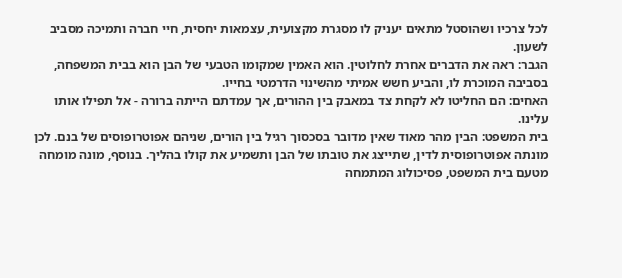לכל צרכיו ושהוסטל מתאים יעניק לו מסגרת מקצועית, עצמאות יחסית, חיי חברה ותמיכה מסביב לשעון.
הגבר: ראה את הדברים אחרת לחלוטין. הוא האמין שמקומו הטבעי של הבן הוא בבית המשפחה, בסביבה המוכרת לו, והביע חשש אמיתי מהשינוי הדרמטי בחייו.
האחים: הם החליטו לא לקחת צד במאבק בין ההורים, אך עמדתם הייתה ברורה - אל תפילו אותו עלינו.
בית המשפט: הבין מהר מאוד שאין מדובר בסכסוך רגיל בין הורים, שניהם אפוטרופוסים של בנם. לכן מונתה אפוטרופוסית לדין, שתייצג את טובתו של הבן ותשמיע את קולו בהליך. בנוסף, מונה מומחה מטעם בית המשפט, פסיכולוג המתמחה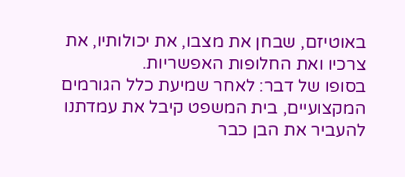באוטיזם, שבחן את מצבו, את יכולותיו, את צרכיו ואת החלופות האפשריות.
בסופו של דבר: לאחר שמיעת כלל הגורמים המקצועיים, בית המשפט קיבל את עמדתנו להעביר את הבן כבר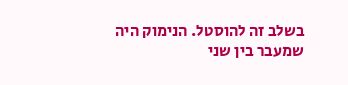בשלב זה להוסטל. הנימוק היה שמעבר בין שני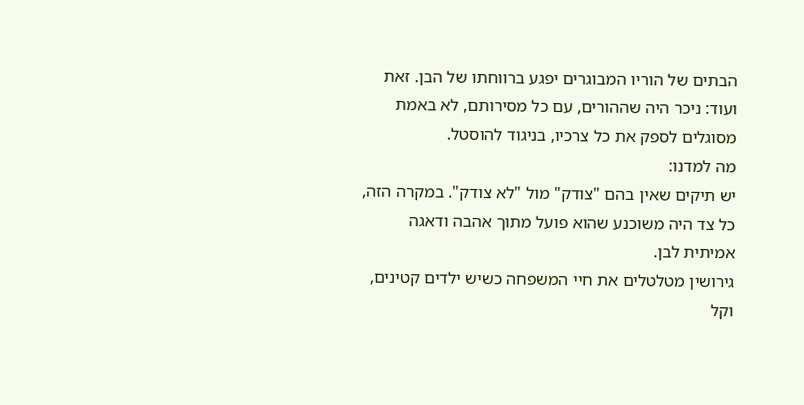הבתים של הוריו המבוגרים יפגע ברווחתו של הבן. זאת ועוד: ניכר היה שההורים, עם כל מסירותם, לא באמת מסוגלים לספק את כל צרכיו, בניגוד להוסטל.
מה למדנו:
יש תיקים שאין בהם "צודק" מול "לא צודק". במקרה הזה, כל צד היה משוכנע שהוא פועל מתוך אהבה ודאגה אמיתית לבן.
גירושין מטלטלים את חיי המשפחה כשיש ילדים קטינים, וקל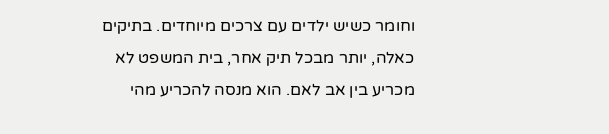וחומר כשיש ילדים עם צרכים מיוחדים. בתיקים כאלה, יותר מבכל תיק אחר, בית המשפט לא מכריע בין אב לאם. הוא מנסה להכריע מהי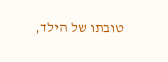טובתו של הילד,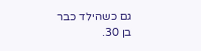גם כשהילד כבר בן 30.